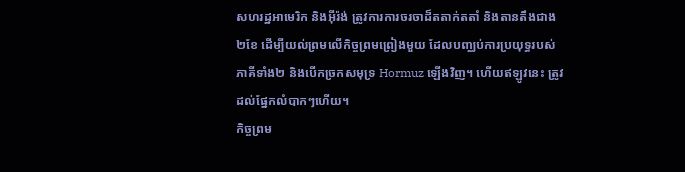សហរដ្ឋអាមេរិក និងអ៊ីរ៉ង់ ត្រូវការការចរចាដ៏តតាក់តតាំ និងតានតឹងជាង ២ខែ ដើម្បីយល់ព្រមលើកិច្ចព្រមព្រៀងមួយ ដែលបញ្ឈប់ការប្រយុទ្ធរបស់ភាគីទាំង២ និងបើកច្រកសមុទ្រ Hormuz ឡើងវិញ។ ហើយឥឡូវនេះ ត្រូវដល់ផ្នែកលំបាកៗហើយ។
កិច្ចព្រម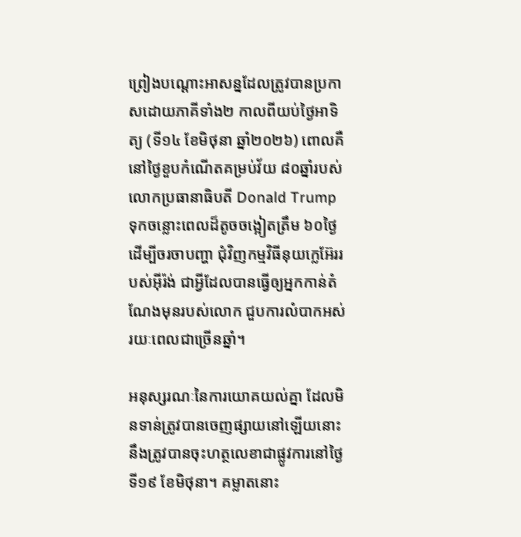ព្រៀងបណ្ដោះអាសន្នដែលត្រូវបានប្រកាសដោយភាគីទាំង២ កាលពីយប់ថ្ងៃអាទិត្យ (ទី១៤ ខែមិថុនា ឆ្នាំ២០២៦) ពោលគឺនៅថ្ងៃខួបកំណើតគម្រប់វ័យ ៨០ឆ្នាំរបស់លោកប្រធានាធិបតី Donald Trump ទុកចន្លោះពេលដ៏តូចចង្អៀតត្រឹម ៦០ថ្ងៃ ដើម្បីចរចាបញ្ហា ជុំវិញកម្មវិធីនុយក្លេអ៊ែររបស់អ៊ីរ៉ង់ ជាអ្វីដែលបានធ្វើឲ្យអ្នកកាន់តំណែងមុនរបស់លោក ជួបការលំបាកអស់រយៈពេលជាច្រើនឆ្នាំ។

អនុស្សរណៈនៃការយោគយល់គ្នា ដែលមិនទាន់ត្រូវបានចេញផ្សាយនៅឡើយនោះ នឹងត្រូវបានចុះហត្ថលេខាជាផ្លូវការនៅថ្ងៃទី១៩ ខែមិថុនា។ គម្លាតនោះ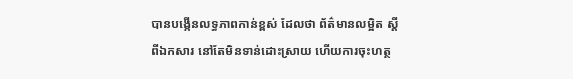បានបង្កើនលទ្ធភាពកាន់ខ្ពស់ ដែលថា ព័ត៌មានលម្អិត ស្ដីពីឯកសារ នៅតែមិនទាន់ដោះស្រាយ ហើយការចុះហត្ថ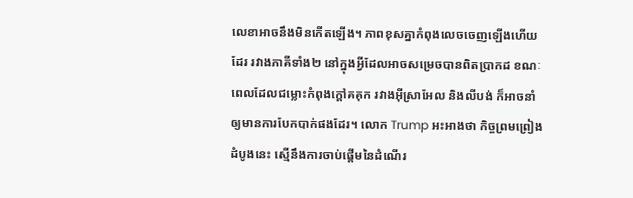លេខាអាចនឹងមិនកើតឡើង។ ភាពខុសគ្នាកំពុងលេចចេញឡើងហើយដែរ រវាងភាគីទាំង២ នៅក្នុងអ្វីដែលអាចសម្រេចបានពិតប្រាកដ ខណៈពេលដែលជម្លោះកំពុងក្ដៅគគុក រវាងអ៊ីស្រាអែល និងលីបង់ ក៏អាចនាំឲ្យមានការបែកបាក់ផងដែរ។ លោក Trump អះអាងថា កិច្ចព្រមព្រៀងដំបូងនេះ ស្មើនឹងការចាប់ផ្តើមនៃដំណើរ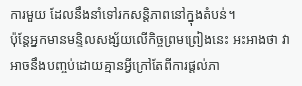ការមួយ ដែលនឹងនាំទៅរកសន្តិភាពនៅក្នុងតំបន់។
ប៉ុន្តែអ្នកមានមន្ទិលសង្ស័យលើកិច្ចព្រមព្រៀងនេះ អះអាងថា វាអាចនឹងបញ្ចប់ដោយគ្មានអ្វីក្រៅតែពីការផ្ដល់ភា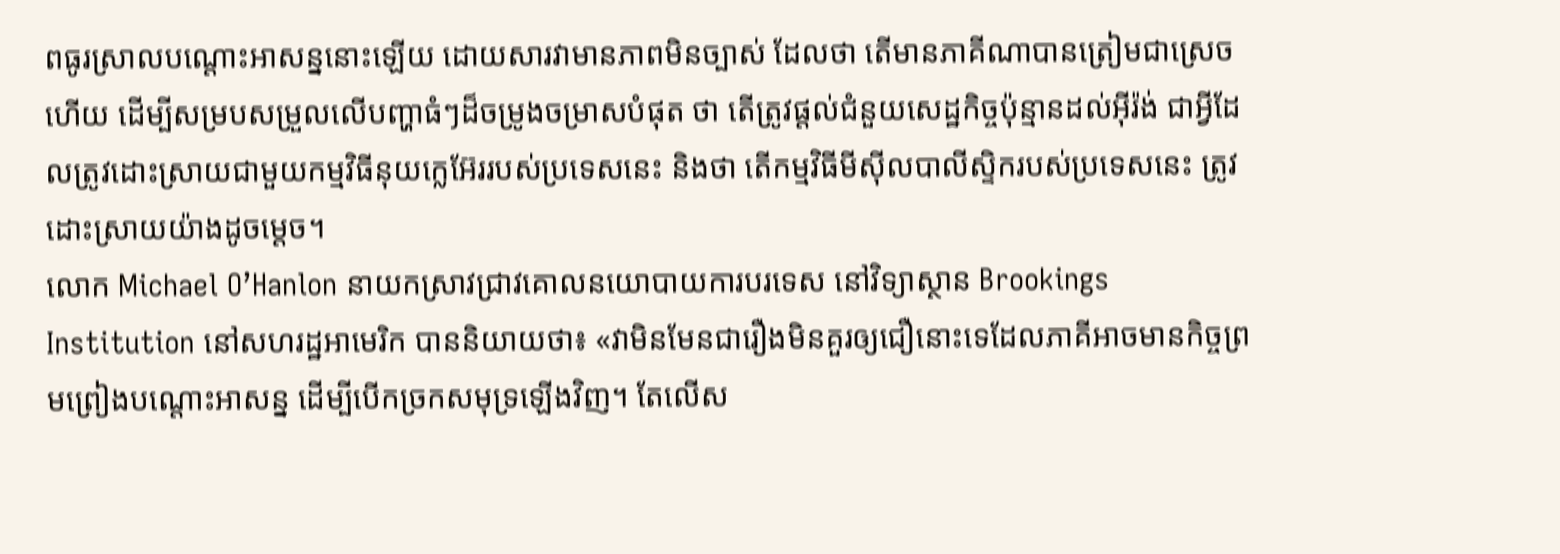ពធូរស្រាលបណ្តោះអាសន្ននោះឡើយ ដោយសារវាមានភាពមិនច្បាស់ ដែលថា តើមានភាគីណាបានត្រៀមជាស្រេចហើយ ដើម្បីសម្របសម្រួលលើបញ្ហាធំៗដ៏ចម្រូងចម្រាសបំផុត ថា តើត្រូវផ្តល់ជំនួយសេដ្ឋកិច្ចប៉ុន្មានដល់អ៊ីរ៉ង់ ជាអ្វីដែលត្រូវដោះស្រាយជាមួយកម្មវិធីនុយក្លេអ៊ែររបស់ប្រទេសនេះ និងថា តើកម្មវិធីមីស៊ីលបាលីស្ទិករបស់ប្រទេសនេះ ត្រូវដោះស្រាយយ៉ាងដូចម្ដេច។
លោក Michael O’Hanlon នាយកស្រាវជ្រាវគោលនយោបាយការបរទេស នៅវិទ្យាស្ថាន Brookings Institution នៅសហរដ្ឋអាមេរិក បាននិយាយថា៖ «វាមិនមែនជារឿងមិនគួរឲ្យជឿនោះទេដែលភាគីអាចមានកិច្ចព្រមព្រៀងបណ្តោះអាសន្ន ដើម្បីបើកច្រកសមុទ្រឡើងវិញ។ តែលើស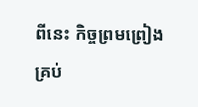ពីនេះ កិច្ចព្រមព្រៀងគ្រប់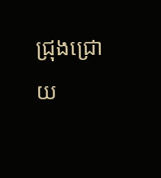ជ្រុងជ្រោយ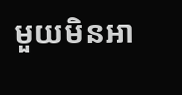មួយមិនអា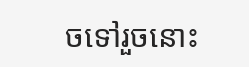ចទៅរួចនោះ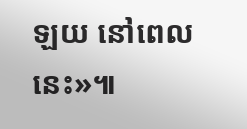ឡយ នៅពេលនេះ»៕